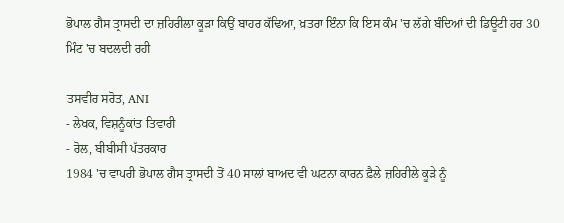ਭੋਪਾਲ ਗੈਸ ਤ੍ਰਾਸਦੀ ਦਾ ਜ਼ਹਿਰੀਲਾ ਕੂੜਾ ਕਿਉਂ ਬਾਹਰ ਕੱਢਿਆ, ਖ਼ਤਰਾ ਇੰਨਾ ਕਿ ਇਸ ਕੰਮ 'ਚ ਲੱਗੇ ਬੰਦਿਆਂ ਦੀ ਡਿਊਟੀ ਹਰ 30 ਮਿੰਟ 'ਚ ਬਦਲਦੀ ਰਹੀ

ਤਸਵੀਰ ਸਰੋਤ, ANI
- ਲੇਖਕ, ਵਿਸ਼ਨੂੰਕਾਂਤ ਤਿਵਾਰੀ
- ਰੋਲ, ਬੀਬੀਸੀ ਪੱਤਰਕਾਰ
1984 'ਚ ਵਾਪਰੀ ਭੋਪਾਲ ਗੈਸ ਤ੍ਰਾਸਦੀ ਤੋਂ 40 ਸਾਲਾਂ ਬਾਅਦ ਵੀ ਘਟਨਾ ਕਾਰਨ ਫ਼ੈਲੇ ਜ਼ਹਿਰੀਲੇ ਕੂੜੇ ਨੂੰ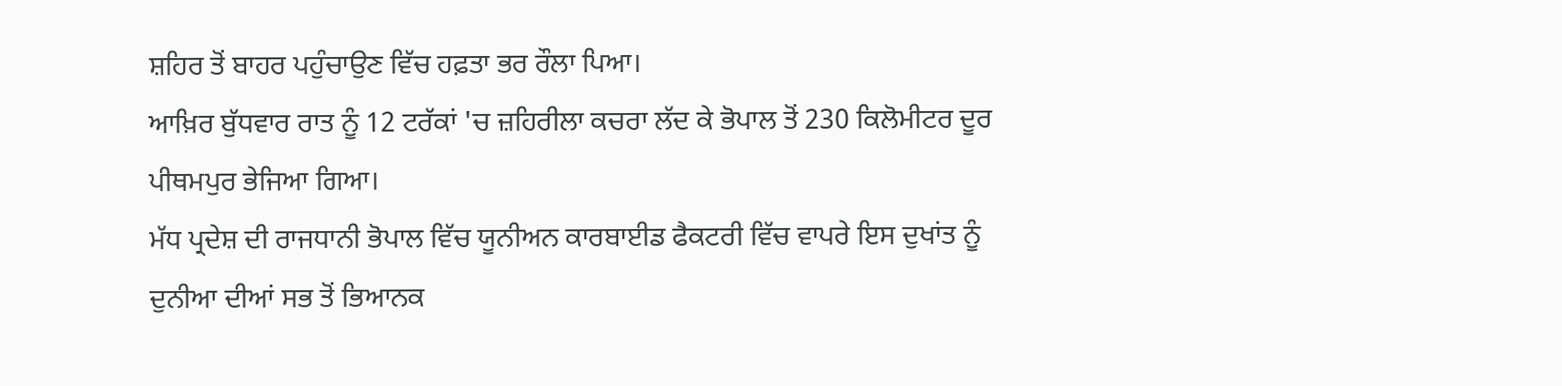ਸ਼ਹਿਰ ਤੋਂ ਬਾਹਰ ਪਹੁੰਚਾਉਣ ਵਿੱਚ ਹਫ਼ਤਾ ਭਰ ਰੌਲਾ ਪਿਆ।
ਆਖ਼ਿਰ ਬੁੱਧਵਾਰ ਰਾਤ ਨੂੰ 12 ਟਰੱਕਾਂ 'ਚ ਜ਼ਹਿਰੀਲਾ ਕਚਰਾ ਲੱਦ ਕੇ ਭੋਪਾਲ ਤੋਂ 230 ਕਿਲੋਮੀਟਰ ਦੂਰ ਪੀਥਮਪੁਰ ਭੇਜਿਆ ਗਿਆ।
ਮੱਧ ਪ੍ਰਦੇਸ਼ ਦੀ ਰਾਜਧਾਨੀ ਭੋਪਾਲ ਵਿੱਚ ਯੂਨੀਅਨ ਕਾਰਬਾਈਡ ਫੈਕਟਰੀ ਵਿੱਚ ਵਾਪਰੇ ਇਸ ਦੁਖਾਂਤ ਨੂੰ ਦੁਨੀਆ ਦੀਆਂ ਸਭ ਤੋਂ ਭਿਆਨਕ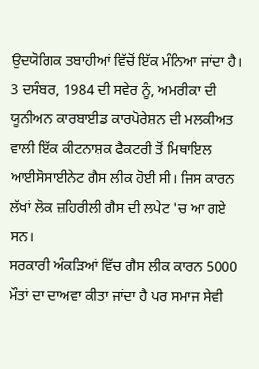ਉਦਯੋਗਿਕ ਤਬਾਹੀਆਂ ਵਿੱਚੋਂ ਇੱਕ ਮੰਨਿਆ ਜਾਂਦਾ ਹੈ।
3 ਦਸੰਬਰ, 1984 ਦੀ ਸਵੇਰ ਨੂੰ, ਅਮਰੀਕਾ ਦੀ ਯੂਨੀਅਨ ਕਾਰਬਾਈਡ ਕਾਰਪੋਰੇਸ਼ਨ ਦੀ ਮਲਕੀਅਤ ਵਾਲੀ ਇੱਕ ਕੀਟਨਾਸ਼ਕ ਫੈਕਟਰੀ ਤੋਂ ਮਿਥਾਇਲ ਆਈਸੋਸਾਈਨੇਟ ਗੈਸ ਲੀਕ ਹੋਈ ਸੀ। ਜਿਸ ਕਾਰਨ ਲੱਖਾਂ ਲੋਕ ਜ਼ਹਿਰੀਲੀ ਗੈਸ ਦੀ ਲਪੇਟ 'ਚ ਆ ਗਏ ਸਨ।
ਸਰਕਾਰੀ ਅੰਕੜਿਆਂ ਵਿੱਚ ਗੈਸ ਲੀਕ ਕਾਰਨ 5000 ਮੌਤਾਂ ਦਾ ਦਾਅਵਾ ਕੀਤਾ ਜਾਂਦਾ ਹੈ ਪਰ ਸਮਾਜ ਸੇਵੀ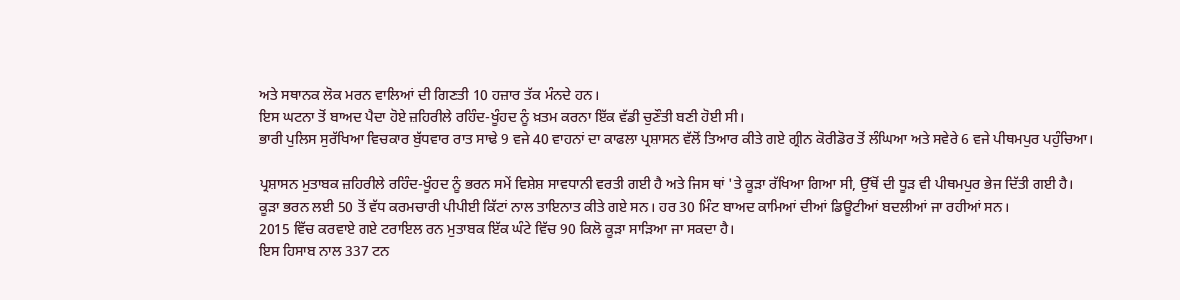ਅਤੇ ਸਥਾਨਕ ਲੋਕ ਮਰਨ ਵਾਲਿਆਂ ਦੀ ਗਿਣਤੀ 10 ਹਜ਼ਾਰ ਤੱਕ ਮੰਨਦੇ ਹਨ।
ਇਸ ਘਟਨਾ ਤੋਂ ਬਾਅਦ ਪੈਦਾ ਹੋਏ ਜ਼ਹਿਰੀਲੇ ਰਹਿੰਦ-ਖੂੰਹਦ ਨੂੰ ਖ਼ਤਮ ਕਰਨਾ ਇੱਕ ਵੱਡੀ ਚੁਣੌਤੀ ਬਣੀ ਹੋਈ ਸੀ।
ਭਾਰੀ ਪੁਲਿਸ ਸੁਰੱਖਿਆ ਵਿਚਕਾਰ ਬੁੱਧਵਾਰ ਰਾਤ ਸਾਢੇ 9 ਵਜੇ 40 ਵਾਹਨਾਂ ਦਾ ਕਾਫਲਾ ਪ੍ਰਸ਼ਾਸਨ ਵੱਲੋਂ ਤਿਆਰ ਕੀਤੇ ਗਏ ਗ੍ਰੀਨ ਕੋਰੀਡੋਰ ਤੋਂ ਲੰਘਿਆ ਅਤੇ ਸਵੇਰੇ 6 ਵਜੇ ਪੀਥਮਪੁਰ ਪਹੁੰਚਿਆ।

ਪ੍ਰਸ਼ਾਸਨ ਮੁਤਾਬਕ ਜ਼ਹਿਰੀਲੇ ਰਹਿੰਦ-ਖੂੰਹਦ ਨੂੰ ਭਰਨ ਸਮੇਂ ਵਿਸ਼ੇਸ਼ ਸਾਵਧਾਨੀ ਵਰਤੀ ਗਈ ਹੈ ਅਤੇ ਜਿਸ ਥਾਂ 'ਤੇ ਕੂੜਾ ਰੱਖਿਆ ਗਿਆ ਸੀ, ਉੱਥੋਂ ਦੀ ਧੂੜ ਵੀ ਪੀਥਮਪੁਰ ਭੇਜ ਦਿੱਤੀ ਗਈ ਹੈ।
ਕੂੜਾ ਭਰਨ ਲਈ 50 ਤੋਂ ਵੱਧ ਕਰਮਚਾਰੀ ਪੀਪੀਈ ਕਿੱਟਾਂ ਨਾਲ ਤਾਇਨਾਤ ਕੀਤੇ ਗਏ ਸਨ। ਹਰ 30 ਮਿੰਟ ਬਾਅਦ ਕਾਮਿਆਂ ਦੀਆਂ ਡਿਊਟੀਆਂ ਬਦਲੀਆਂ ਜਾ ਰਹੀਆਂ ਸਨ।
2015 ਵਿੱਚ ਕਰਵਾਏ ਗਏ ਟਰਾਇਲ ਰਨ ਮੁਤਾਬਕ ਇੱਕ ਘੰਟੇ ਵਿੱਚ 90 ਕਿਲੋ ਕੂੜਾ ਸਾੜਿਆ ਜਾ ਸਕਦਾ ਹੈ।
ਇਸ ਹਿਸਾਬ ਨਾਲ 337 ਟਨ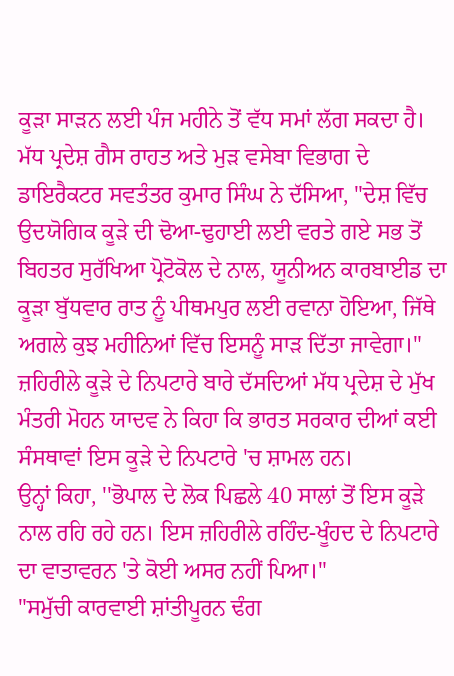ਕੂੜਾ ਸਾੜਨ ਲਈ ਪੰਜ ਮਹੀਨੇ ਤੋਂ ਵੱਧ ਸਮਾਂ ਲੱਗ ਸਕਦਾ ਹੈ।
ਮੱਧ ਪ੍ਰਦੇਸ਼ ਗੈਸ ਰਾਹਤ ਅਤੇ ਮੁੜ ਵਸੇਬਾ ਵਿਭਾਗ ਦੇ ਡਾਇਰੈਕਟਰ ਸਵਤੰਤਰ ਕੁਮਾਰ ਸਿੰਘ ਨੇ ਦੱਸਿਆ, "ਦੇਸ਼ ਵਿੱਚ ਉਦਯੋਗਿਕ ਕੂੜੇ ਦੀ ਢੋਆ-ਢੁਹਾਈ ਲਈ ਵਰਤੇ ਗਏ ਸਭ ਤੋਂ ਬਿਹਤਰ ਸੁਰੱਖਿਆ ਪ੍ਰੋਟੋਕੋਲ ਦੇ ਨਾਲ, ਯੂਨੀਅਨ ਕਾਰਬਾਈਡ ਦਾ ਕੂੜਾ ਬੁੱਧਵਾਰ ਰਾਤ ਨੂੰ ਪੀਥਮਪੁਰ ਲਈ ਰਵਾਨਾ ਹੋਇਆ, ਜਿੱਥੇ ਅਗਲੇ ਕੁਝ ਮਹੀਨਿਆਂ ਵਿੱਚ ਇਸਨੂੰ ਸਾੜ ਦਿੱਤਾ ਜਾਵੇਗਾ।"
ਜ਼ਹਿਰੀਲੇ ਕੂੜੇ ਦੇ ਨਿਪਟਾਰੇ ਬਾਰੇ ਦੱਸਦਿਆਂ ਮੱਧ ਪ੍ਰਦੇਸ਼ ਦੇ ਮੁੱਖ ਮੰਤਰੀ ਮੋਹਨ ਯਾਦਵ ਨੇ ਕਿਹਾ ਕਿ ਭਾਰਤ ਸਰਕਾਰ ਦੀਆਂ ਕਈ ਸੰਸਥਾਵਾਂ ਇਸ ਕੂੜੇ ਦੇ ਨਿਪਟਾਰੇ 'ਚ ਸ਼ਾਮਲ ਹਨ।
ਉਨ੍ਹਾਂ ਕਿਹਾ, ''ਭੋਪਾਲ ਦੇ ਲੋਕ ਪਿਛਲੇ 40 ਸਾਲਾਂ ਤੋਂ ਇਸ ਕੂੜੇ ਨਾਲ ਰਹਿ ਰਹੇ ਹਨ। ਇਸ ਜ਼ਹਿਰੀਲੇ ਰਹਿੰਦ-ਖੂੰਹਦ ਦੇ ਨਿਪਟਾਰੇ ਦਾ ਵਾਤਾਵਰਨ 'ਤੇ ਕੋਈ ਅਸਰ ਨਹੀਂ ਪਿਆ।"
"ਸਮੁੱਚੀ ਕਾਰਵਾਈ ਸ਼ਾਂਤੀਪੂਰਨ ਢੰਗ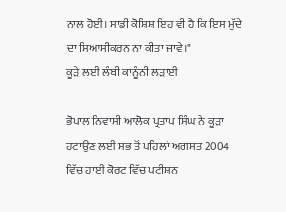ਨਾਲ ਹੋਈ। ਸਾਡੀ ਕੋਸ਼ਿਸ਼ ਇਹ ਵੀ ਹੈ ਕਿ ਇਸ ਮੁੱਦੇ ਦਾ ਸਿਆਸੀਕਰਨ ਨਾ ਕੀਤਾ ਜਾਵੇ।"
ਕੂੜੇ ਲਈ ਲੰਬੀ ਕਾਨੂੰਨੀ ਲੜਾਈ

ਭੋਪਾਲ ਨਿਵਾਸੀ ਆਲੋਕ ਪ੍ਰਤਾਪ ਸਿੰਘ ਨੇ ਕੂੜਾ ਹਟਾਉਣ ਲਈ ਸਭ ਤੋਂ ਪਹਿਲਾਂ ਅਗਸਤ 2004 ਵਿੱਚ ਹਾਈ ਕੋਰਟ ਵਿੱਚ ਪਟੀਸ਼ਨ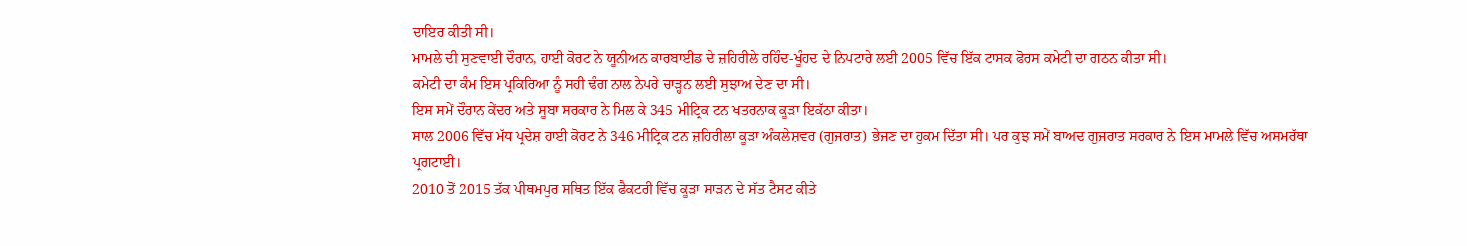ਦਾਇਰ ਕੀਤੀ ਸੀ।
ਮਾਮਲੇ ਦੀ ਸੁਣਵਾਈ ਦੌਰਾਨ, ਹਾਈ ਕੋਰਟ ਨੇ ਯੂਨੀਅਨ ਕਾਰਬਾਈਡ ਦੇ ਜ਼ਹਿਰੀਲੇ ਰਹਿੰਦ-ਖੂੰਹਦ ਦੇ ਨਿਪਟਾਰੇ ਲਈ 2005 ਵਿੱਚ ਇੱਕ ਟਾਸਕ ਫੋਰਸ ਕਮੇਟੀ ਦਾ ਗਠਨ ਕੀਤਾ ਸੀ।
ਕਮੇਟੀ ਦਾ ਕੰਮ ਇਸ ਪ੍ਰਕਿਰਿਆ ਨੂੰ ਸਹੀ ਢੰਗ ਨਾਲ ਨੇਪਰੇ ਚਾੜ੍ਹਨ ਲਈ ਸੁਝਾਅ ਦੇਣ ਦਾ ਸੀ।
ਇਸ ਸਮੇਂ ਦੌਰਾਨ ਕੇਂਦਰ ਅਤੇ ਸੂਬਾ ਸਰਕਾਰ ਨੇ ਮਿਲ ਕੇ 345 ਮੀਟ੍ਰਿਕ ਟਨ ਖਤਰਨਾਕ ਕੂੜਾ ਇਕੱਠਾ ਕੀਤਾ।
ਸਾਲ 2006 ਵਿੱਚ ਮੱਧ ਪ੍ਰਦੇਸ਼ ਹਾਈ ਕੋਰਟ ਨੇ 346 ਮੀਟ੍ਰਿਕ ਟਨ ਜ਼ਹਿਰੀਲਾ ਕੂੜਾ ਅੰਕਲੇਸ਼ਵਰ (ਗੁਜਰਾਤ) ਭੇਜਣ ਦਾ ਹੁਕਮ ਦਿੱਤਾ ਸੀ। ਪਰ ਕੁਝ ਸਮੇਂ ਬਾਅਦ ਗੁਜਰਾਤ ਸਰਕਾਰ ਨੇ ਇਸ ਮਾਮਲੇ ਵਿੱਚ ਅਸਮਰੱਥਾ ਪ੍ਰਗਟਾਈ।
2010 ਤੋਂ 2015 ਤੱਕ ਪੀਥਮਪੁਰ ਸਥਿਤ ਇੱਕ ਫੈਕਟਰੀ ਵਿੱਚ ਕੂੜਾ ਸਾੜਨ ਦੇ ਸੱਤ ਟੈਸਟ ਕੀਤੇ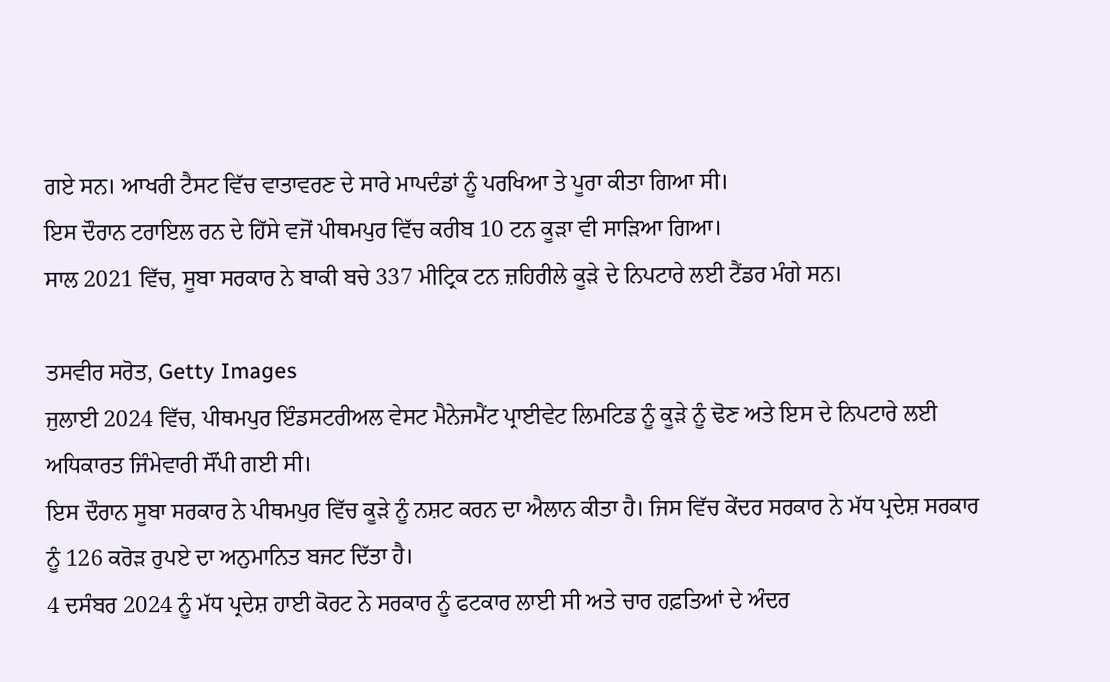ਗਏ ਸਨ। ਆਖਰੀ ਟੈਸਟ ਵਿੱਚ ਵਾਤਾਵਰਣ ਦੇ ਸਾਰੇ ਮਾਪਦੰਡਾਂ ਨੂੰ ਪਰਖਿਆ ਤੇ ਪੂਰਾ ਕੀਤਾ ਗਿਆ ਸੀ।
ਇਸ ਦੌਰਾਨ ਟਰਾਇਲ ਰਨ ਦੇ ਹਿੱਸੇ ਵਜੋਂ ਪੀਥਮਪੁਰ ਵਿੱਚ ਕਰੀਬ 10 ਟਨ ਕੂੜਾ ਵੀ ਸਾੜਿਆ ਗਿਆ।
ਸਾਲ 2021 ਵਿੱਚ, ਸੂਬਾ ਸਰਕਾਰ ਨੇ ਬਾਕੀ ਬਚੇ 337 ਮੀਟ੍ਰਿਕ ਟਨ ਜ਼ਹਿਰੀਲੇ ਕੂੜੇ ਦੇ ਨਿਪਟਾਰੇ ਲਈ ਟੈਂਡਰ ਮੰਗੇ ਸਨ।

ਤਸਵੀਰ ਸਰੋਤ, Getty Images
ਜੁਲਾਈ 2024 ਵਿੱਚ, ਪੀਥਮਪੁਰ ਇੰਡਸਟਰੀਅਲ ਵੇਸਟ ਮੈਨੇਜਮੈਂਟ ਪ੍ਰਾਈਵੇਟ ਲਿਮਟਿਡ ਨੂੰ ਕੂੜੇ ਨੂੰ ਢੋਣ ਅਤੇ ਇਸ ਦੇ ਨਿਪਟਾਰੇ ਲਈ ਅਧਿਕਾਰਤ ਜਿੰਮੇਵਾਰੀ ਸੌਂਪੀ ਗਈ ਸੀ।
ਇਸ ਦੌਰਾਨ ਸੂਬਾ ਸਰਕਾਰ ਨੇ ਪੀਥਮਪੁਰ ਵਿੱਚ ਕੂੜੇ ਨੂੰ ਨਸ਼ਟ ਕਰਨ ਦਾ ਐਲਾਨ ਕੀਤਾ ਹੈ। ਜਿਸ ਵਿੱਚ ਕੇਂਦਰ ਸਰਕਾਰ ਨੇ ਮੱਧ ਪ੍ਰਦੇਸ਼ ਸਰਕਾਰ ਨੂੰ 126 ਕਰੋੜ ਰੁਪਏ ਦਾ ਅਨੁਮਾਨਿਤ ਬਜਟ ਦਿੱਤਾ ਹੈ।
4 ਦਸੰਬਰ 2024 ਨੂੰ ਮੱਧ ਪ੍ਰਦੇਸ਼ ਹਾਈ ਕੋਰਟ ਨੇ ਸਰਕਾਰ ਨੂੰ ਫਟਕਾਰ ਲਾਈ ਸੀ ਅਤੇ ਚਾਰ ਹਫ਼ਤਿਆਂ ਦੇ ਅੰਦਰ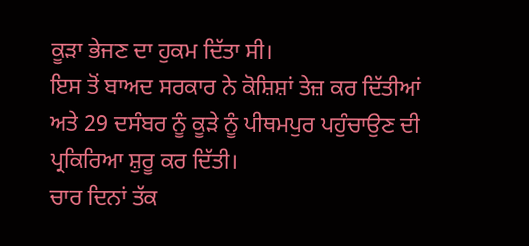ਕੂੜਾ ਭੇਜਣ ਦਾ ਹੁਕਮ ਦਿੱਤਾ ਸੀ।
ਇਸ ਤੋਂ ਬਾਅਦ ਸਰਕਾਰ ਨੇ ਕੋਸ਼ਿਸ਼ਾਂ ਤੇਜ਼ ਕਰ ਦਿੱਤੀਆਂ ਅਤੇ 29 ਦਸੰਬਰ ਨੂੰ ਕੂੜੇ ਨੂੰ ਪੀਥਮਪੁਰ ਪਹੁੰਚਾਉਣ ਦੀ ਪ੍ਰਕਿਰਿਆ ਸ਼ੁਰੂ ਕਰ ਦਿੱਤੀ।
ਚਾਰ ਦਿਨਾਂ ਤੱਕ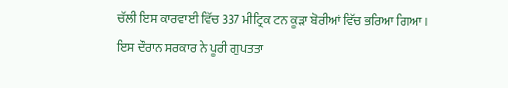ਚੱਲੀ ਇਸ ਕਾਰਵਾਈ ਵਿੱਚ 337 ਮੀਟ੍ਰਿਕ ਟਨ ਕੂੜਾ ਬੋਰੀਆਂ ਵਿੱਚ ਭਰਿਆ ਗਿਆ।
ਇਸ ਦੌਰਾਨ ਸਰਕਾਰ ਨੇ ਪੂਰੀ ਗੁਪਤਤਾ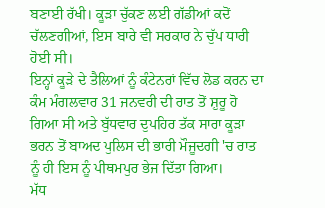ਬਣਾਈ ਰੱਖੀ। ਕੂੜਾ ਚੁੱਕਣ ਲਈ ਗੱਡੀਆਂ ਕਦੋਂ ਚੱਲਣਗੀਆਂ, ਇਸ ਬਾਰੇ ਵੀ ਸਰਕਾਰ ਨੇ ਚੁੱਪ ਧਾਰੀ ਹੋਈ ਸੀ।
ਇਨ੍ਹਾਂ ਕੂੜੇ ਦੇ ਤੈਲਿਆਂ ਨੂੰ ਕੰਟੇਨਰਾਂ ਵਿੱਚ ਲੋਡ ਕਰਨ ਦਾ ਕੰਮ ਮੰਗਲਵਾਰ 31 ਜਨਵਰੀ ਦੀ ਰਾਤ ਤੋਂ ਸ਼ੁਰੂ ਹੋ ਗਿਆ ਸੀ ਅਤੇ ਬੁੱਧਵਾਰ ਦੁਪਹਿਰ ਤੱਕ ਸਾਰਾ ਕੂੜਾ ਭਰਨ ਤੋਂ ਬਾਅਦ ਪੁਲਿਸ ਦੀ ਭਾਰੀ ਮੌਜੂਦਗੀ 'ਚ ਰਾਤ ਨੂੰ ਹੀ ਇਸ ਨੂੰ ਪੀਥਮਪੁਰ ਭੇਜ ਦਿੱਤਾ ਗਿਆ।
ਮੱਧ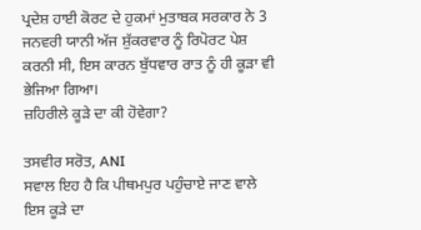ਪ੍ਰਦੇਸ਼ ਹਾਈ ਕੋਰਟ ਦੇ ਹੁਕਮਾਂ ਮੁਤਾਬਕ ਸਰਕਾਰ ਨੇ 3 ਜਨਵਰੀ ਯਾਨੀ ਅੱਜ ਸ਼ੁੱਕਰਵਾਰ ਨੂੰ ਰਿਪੋਰਟ ਪੇਸ਼ ਕਰਨੀ ਸੀ, ਇਸ ਕਾਰਨ ਬੁੱਧਵਾਰ ਰਾਤ ਨੂੰ ਹੀ ਕੂੜਾ ਵੀ ਭੇਜਿਆ ਗਿਆ।
ਜ਼ਹਿਰੀਲੇ ਕੂੜੇ ਦਾ ਕੀ ਹੋਵੇਗਾ?

ਤਸਵੀਰ ਸਰੋਤ, ANI
ਸਵਾਲ ਇਹ ਹੈ ਕਿ ਪੀਥਮਪੁਰ ਪਹੁੰਚਾਏ ਜਾਣ ਵਾਲੇ ਇਸ ਕੂੜੇ ਦਾ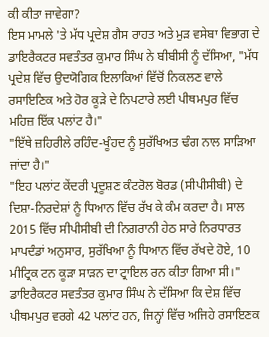ਕੀ ਕੀਤਾ ਜਾਵੇਗਾ?
ਇਸ ਮਾਮਲੇ 'ਤੇ ਮੱਧ ਪ੍ਰਦੇਸ਼ ਗੈਸ ਰਾਹਤ ਅਤੇ ਮੁੜ ਵਸੇਬਾ ਵਿਭਾਗ ਦੇ ਡਾਇਰੈਕਟਰ ਸਵਤੰਤਰ ਕੁਮਾਰ ਸਿੰਘ ਨੇ ਬੀਬੀਸੀ ਨੂੰ ਦੱਸਿਆ, "ਮੱਧ ਪ੍ਰਦੇਸ਼ ਵਿੱਚ ਉਦਯੋਗਿਕ ਇਲਾਕਿਆਂ ਵਿੱਚੋਂ ਨਿਕਲਣ ਵਾਲੇ ਰਸਾਇਣਿਕ ਅਤੇ ਹੋਰ ਕੂੜੇ ਦੇ ਨਿਪਟਾਰੇ ਲਈ ਪੀਥਮਪੁਰ ਵਿੱਚ ਮਹਿਜ਼ ਇੱਕ ਪਲਾਂਟ ਹੈ।"
"ਇੱਥੇ ਜ਼ਹਿਰੀਲੇ ਰਹਿੰਦ-ਖੂੰਹਦ ਨੂੰ ਸੁਰੱਖਿਅਤ ਢੰਗ ਨਾਲ ਸਾੜਿਆ ਜਾਂਦਾ ਹੈ।"
"ਇਹ ਪਲਾਂਟ ਕੇਂਦਰੀ ਪ੍ਰਦੂਸ਼ਣ ਕੰਟਰੋਲ ਬੋਰਡ (ਸੀਪੀਸੀਬੀ) ਦੇ ਦਿਸ਼ਾ-ਨਿਰਦੇਸ਼ਾਂ ਨੂੰ ਧਿਆਨ ਵਿੱਚ ਰੱਖ ਕੇ ਕੰਮ ਕਰਦਾ ਹੈ। ਸਾਲ 2015 ਵਿੱਚ ਸੀਪੀਸੀਬੀ ਦੀ ਨਿਗਰਾਨੀ ਹੇਠ ਸਾਰੇ ਨਿਰਧਾਰਤ ਮਾਪਦੰਡਾਂ ਅਨੁਸਾਰ, ਸੁਰੱਖਿਆ ਨੂੰ ਧਿਆਨ ਵਿੱਚ ਰੱਖਦੇ ਹੋਏ, 10 ਮੀਟ੍ਰਿਕ ਟਨ ਕੂੜਾ ਸਾੜਨ ਦਾ ਟ੍ਰਾਇਲ ਰਨ ਕੀਤਾ ਗਿਆ ਸੀ।"
ਡਾਇਰੈਕਟਰ ਸਵਤੰਤਰ ਕੁਮਾਰ ਸਿੰਘ ਨੇ ਦੱਸਿਆ ਕਿ ਦੇਸ਼ ਵਿੱਚ ਪੀਥਮਪੁਰ ਵਰਗੇ 42 ਪਲਾਂਟ ਹਨ, ਜਿਨ੍ਹਾਂ ਵਿੱਚ ਅਜਿਹੇ ਰਸਾਇਣਕ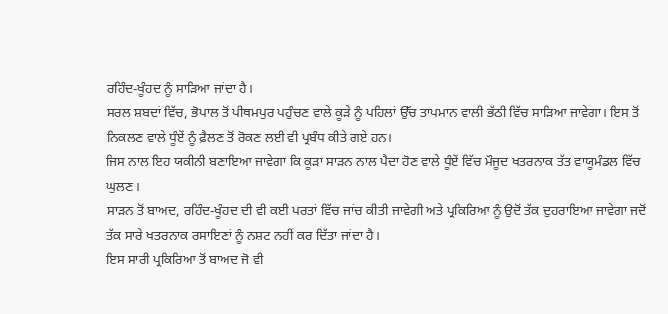ਰਹਿੰਦ-ਖੂੰਹਦ ਨੂੰ ਸਾੜਿਆ ਜਾਂਦਾ ਹੈ।
ਸਰਲ ਸ਼ਬਦਾਂ ਵਿੱਚ, ਭੋਪਾਲ ਤੋਂ ਪੀਥਮਪੁਰ ਪਹੁੰਚਣ ਵਾਲੇ ਕੂੜੇ ਨੂੰ ਪਹਿਲਾਂ ਉੱਚ ਤਾਪਮਾਨ ਵਾਲੀ ਭੱਠੀ ਵਿੱਚ ਸਾੜਿਆ ਜਾਵੇਗਾ। ਇਸ ਤੋਂ ਨਿਕਲਣ ਵਾਲੇ ਧੂੰਏਂ ਨੂੰ ਫ਼ੈਲਣ ਤੋਂ ਰੋਕਣ ਲਈ ਵੀ ਪ੍ਰਬੰਧ ਕੀਤੇ ਗਏ ਹਨ।
ਜਿਸ ਨਾਲ ਇਹ ਯਕੀਨੀ ਬਣਾਇਆ ਜਾਵੇਗਾ ਕਿ ਕੂੜਾ ਸਾੜਨ ਨਾਲ ਪੈਦਾ ਹੋਣ ਵਾਲੇ ਧੂੰਏਂ ਵਿੱਚ ਮੌਜੂਦ ਖਤਰਨਾਕ ਤੱਤ ਵਾਯੂਮੰਡਲ ਵਿੱਚ ਘੁਲਣ।
ਸਾੜਨ ਤੋਂ ਬਾਅਦ, ਰਹਿੰਦ-ਖੂੰਹਦ ਦੀ ਵੀ ਕਈ ਪਰਤਾਂ ਵਿੱਚ ਜਾਂਚ ਕੀਤੀ ਜਾਵੇਗੀ ਅਤੇ ਪ੍ਰਕਿਰਿਆ ਨੂੰ ਉਦੋਂ ਤੱਕ ਦੁਹਰਾਇਆ ਜਾਵੇਗਾ ਜਦੋਂ ਤੱਕ ਸਾਰੇ ਖਤਰਨਾਕ ਰਸਾਇਣਾਂ ਨੂੰ ਨਸ਼ਟ ਨਹੀਂ ਕਰ ਦਿੱਤਾ ਜਾਂਦਾ ਹੈ।
ਇਸ ਸਾਰੀ ਪ੍ਰਕਿਰਿਆ ਤੋਂ ਬਾਅਦ ਜੋ ਵੀ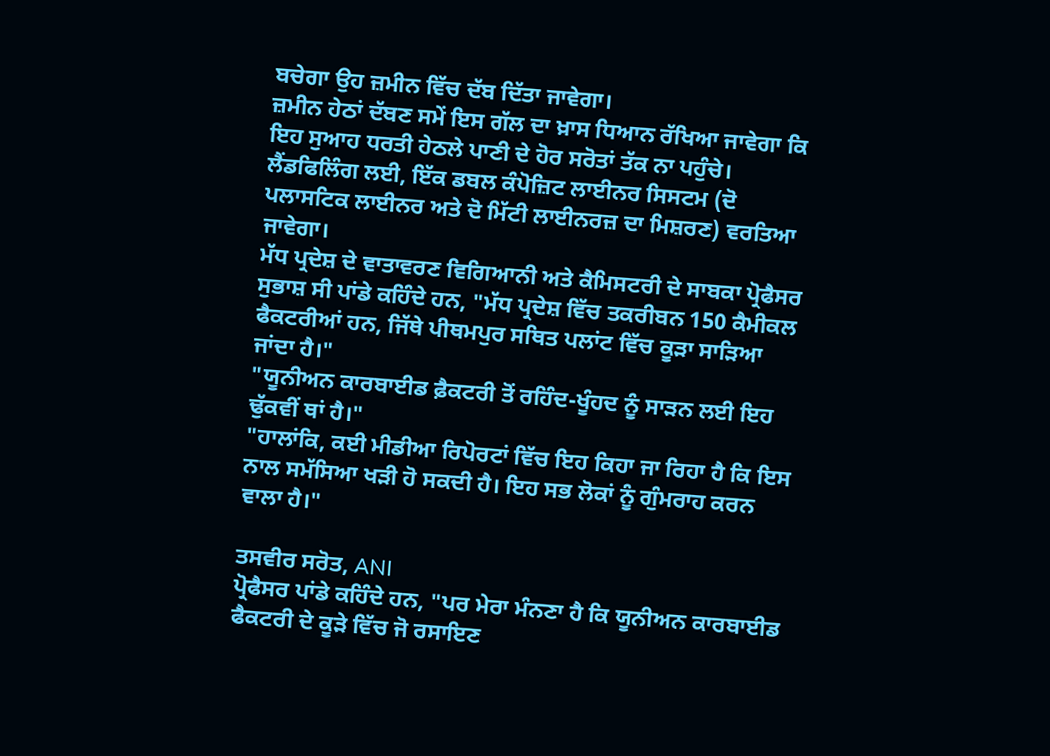ਬਚੇਗਾ ਉਹ ਜ਼ਮੀਨ ਵਿੱਚ ਦੱਬ ਦਿੱਤਾ ਜਾਵੇਗਾ।
ਜ਼ਮੀਨ ਹੇਠਾਂ ਦੱਬਣ ਸਮੇਂ ਇਸ ਗੱਲ ਦਾ ਖ਼ਾਸ ਧਿਆਨ ਰੱਖਿਆ ਜਾਵੇਗਾ ਕਿ ਇਹ ਸੁਆਹ ਧਰਤੀ ਹੇਠਲੇ ਪਾਣੀ ਦੇ ਹੋਰ ਸਰੋਤਾਂ ਤੱਕ ਨਾ ਪਹੁੰਚੇ।
ਲੈਂਡਫਿਲਿੰਗ ਲਈ, ਇੱਕ ਡਬਲ ਕੰਪੋਜ਼ਿਟ ਲਾਈਨਰ ਸਿਸਟਮ (ਦੋ ਪਲਾਸਟਿਕ ਲਾਈਨਰ ਅਤੇ ਦੋ ਮਿੱਟੀ ਲਾਈਨਰਜ਼ ਦਾ ਮਿਸ਼ਰਣ) ਵਰਤਿਆ ਜਾਵੇਗਾ।
ਮੱਧ ਪ੍ਰਦੇਸ਼ ਦੇ ਵਾਤਾਵਰਣ ਵਿਗਿਆਨੀ ਅਤੇ ਕੈਮਿਸਟਰੀ ਦੇ ਸਾਬਕਾ ਪ੍ਰੋਫੈਸਰ ਸੁਭਾਸ਼ ਸੀ ਪਾਂਡੇ ਕਹਿੰਦੇ ਹਨ, "ਮੱਧ ਪ੍ਰਦੇਸ਼ ਵਿੱਚ ਤਕਰੀਬਨ 150 ਕੈਮੀਕਲ ਫੈਕਟਰੀਆਂ ਹਨ, ਜਿੱਥੇ ਪੀਥਮਪੁਰ ਸਥਿਤ ਪਲਾਂਟ ਵਿੱਚ ਕੂੜਾ ਸਾੜਿਆ ਜਾਂਦਾ ਹੈ।"
"ਯੂਨੀਅਨ ਕਾਰਬਾਈਡ ਫ਼ੈਕਟਰੀ ਤੋਂ ਰਹਿੰਦ-ਖੂੰਹਦ ਨੂੰ ਸਾੜਨ ਲਈ ਇਹ ਢੁੱਕਵੀਂ ਥਾਂ ਹੈ।"
"ਹਾਲਾਂਕਿ, ਕਈ ਮੀਡੀਆ ਰਿਪੋਰਟਾਂ ਵਿੱਚ ਇਹ ਕਿਹਾ ਜਾ ਰਿਹਾ ਹੈ ਕਿ ਇਸ ਨਾਲ ਸਮੱਸਿਆ ਖੜੀ ਹੋ ਸਕਦੀ ਹੈ। ਇਹ ਸਭ ਲੋਕਾਂ ਨੂੰ ਗੁੰਮਰਾਹ ਕਰਨ ਵਾਲਾ ਹੈ।"

ਤਸਵੀਰ ਸਰੋਤ, ANI
ਪ੍ਰੋਫੈਸਰ ਪਾਂਡੇ ਕਹਿੰਦੇ ਹਨ, "ਪਰ ਮੇਰਾ ਮੰਨਣਾ ਹੈ ਕਿ ਯੂਨੀਅਨ ਕਾਰਬਾਈਡ ਫੈਕਟਰੀ ਦੇ ਕੂੜੇ ਵਿੱਚ ਜੋ ਰਸਾਇਣ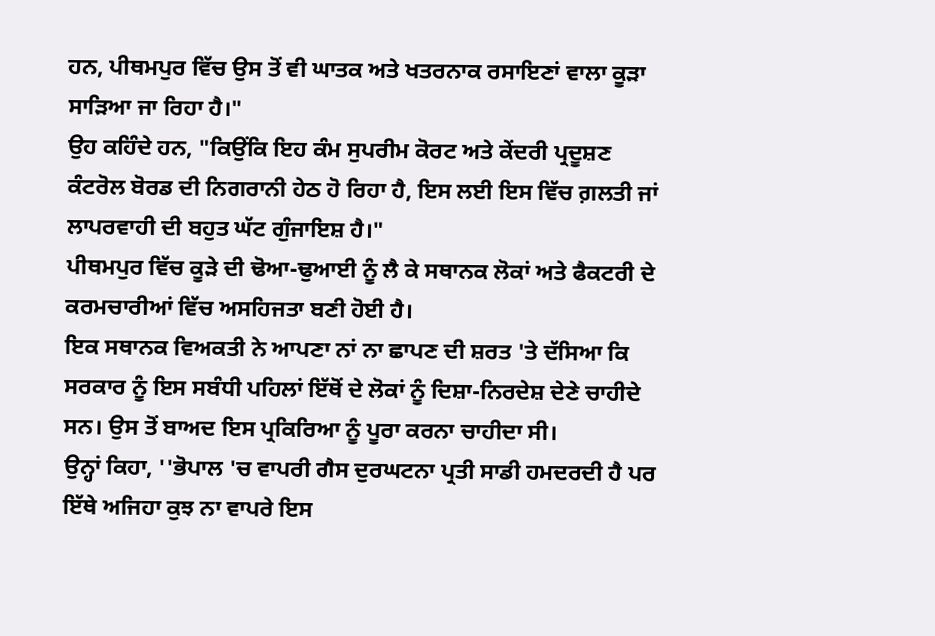ਹਨ, ਪੀਥਮਪੁਰ ਵਿੱਚ ਉਸ ਤੋਂ ਵੀ ਘਾਤਕ ਅਤੇ ਖਤਰਨਾਕ ਰਸਾਇਣਾਂ ਵਾਲਾ ਕੂੜਾ ਸਾੜਿਆ ਜਾ ਰਿਹਾ ਹੈ।"
ਉਹ ਕਹਿੰਦੇ ਹਨ, "ਕਿਉਂਕਿ ਇਹ ਕੰਮ ਸੁਪਰੀਮ ਕੋਰਟ ਅਤੇ ਕੇਂਦਰੀ ਪ੍ਰਦੂਸ਼ਣ ਕੰਟਰੋਲ ਬੋਰਡ ਦੀ ਨਿਗਰਾਨੀ ਹੇਠ ਹੋ ਰਿਹਾ ਹੈ, ਇਸ ਲਈ ਇਸ ਵਿੱਚ ਗ਼ਲਤੀ ਜਾਂ ਲਾਪਰਵਾਹੀ ਦੀ ਬਹੁਤ ਘੱਟ ਗੁੰਜਾਇਸ਼ ਹੈ।"
ਪੀਥਮਪੁਰ ਵਿੱਚ ਕੂੜੇ ਦੀ ਢੋਆ-ਢੁਆਈ ਨੂੰ ਲੈ ਕੇ ਸਥਾਨਕ ਲੋਕਾਂ ਅਤੇ ਫੈਕਟਰੀ ਦੇ ਕਰਮਚਾਰੀਆਂ ਵਿੱਚ ਅਸਹਿਜਤਾ ਬਣੀ ਹੋਈ ਹੈ।
ਇਕ ਸਥਾਨਕ ਵਿਅਕਤੀ ਨੇ ਆਪਣਾ ਨਾਂ ਨਾ ਛਾਪਣ ਦੀ ਸ਼ਰਤ 'ਤੇ ਦੱਸਿਆ ਕਿ ਸਰਕਾਰ ਨੂੰ ਇਸ ਸਬੰਧੀ ਪਹਿਲਾਂ ਇੱਥੋਂ ਦੇ ਲੋਕਾਂ ਨੂੰ ਦਿਸ਼ਾ-ਨਿਰਦੇਸ਼ ਦੇਣੇ ਚਾਹੀਦੇ ਸਨ। ਉਸ ਤੋਂ ਬਾਅਦ ਇਸ ਪ੍ਰਕਿਰਿਆ ਨੂੰ ਪੂਰਾ ਕਰਨਾ ਚਾਹੀਦਾ ਸੀ।
ਉਨ੍ਹਾਂ ਕਿਹਾ, ''ਭੋਪਾਲ 'ਚ ਵਾਪਰੀ ਗੈਸ ਦੁਰਘਟਨਾ ਪ੍ਰਤੀ ਸਾਡੀ ਹਮਦਰਦੀ ਹੈ ਪਰ ਇੱਥੇ ਅਜਿਹਾ ਕੁਝ ਨਾ ਵਾਪਰੇ ਇਸ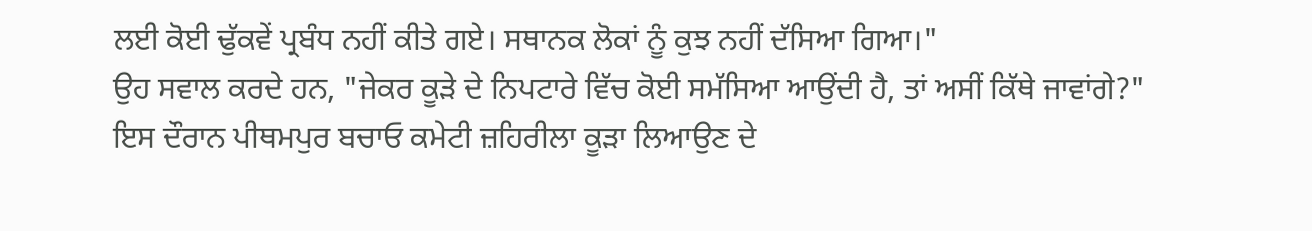ਲਈ ਕੋਈ ਢੁੱਕਵੇਂ ਪ੍ਰਬੰਧ ਨਹੀਂ ਕੀਤੇ ਗਏ। ਸਥਾਨਕ ਲੋਕਾਂ ਨੂੰ ਕੁਝ ਨਹੀਂ ਦੱਸਿਆ ਗਿਆ।"
ਉਹ ਸਵਾਲ ਕਰਦੇ ਹਨ, "ਜੇਕਰ ਕੂੜੇ ਦੇ ਨਿਪਟਾਰੇ ਵਿੱਚ ਕੋਈ ਸਮੱਸਿਆ ਆਉਂਦੀ ਹੈ, ਤਾਂ ਅਸੀਂ ਕਿੱਥੇ ਜਾਵਾਂਗੇ?"
ਇਸ ਦੌਰਾਨ ਪੀਥਮਪੁਰ ਬਚਾਓ ਕਮੇਟੀ ਜ਼ਹਿਰੀਲਾ ਕੂੜਾ ਲਿਆਉਣ ਦੇ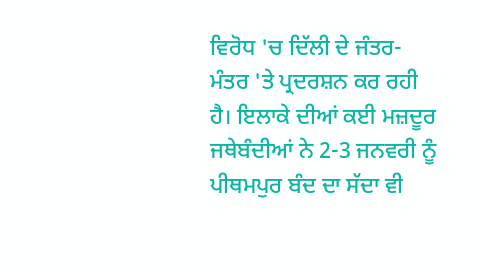ਵਿਰੋਧ 'ਚ ਦਿੱਲੀ ਦੇ ਜੰਤਰ-ਮੰਤਰ 'ਤੇ ਪ੍ਰਦਰਸ਼ਨ ਕਰ ਰਹੀ ਹੈ। ਇਲਾਕੇ ਦੀਆਂ ਕਈ ਮਜ਼ਦੂਰ ਜਥੇਬੰਦੀਆਂ ਨੇ 2-3 ਜਨਵਰੀ ਨੂੰ ਪੀਥਮਪੁਰ ਬੰਦ ਦਾ ਸੱਦਾ ਵੀ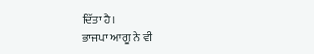ਦਿੱਤਾ ਹੈ।
ਭਾਜਪਾ ਆਗੂ ਨੇ ਵੀ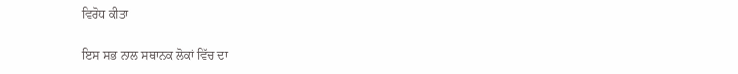ਵਿਰੋਧ ਕੀਤਾ

ਇਸ ਸਭ ਨਾਲ ਸਥਾਨਕ ਲੋਕਾਂ ਵਿੱਚ ਦਾ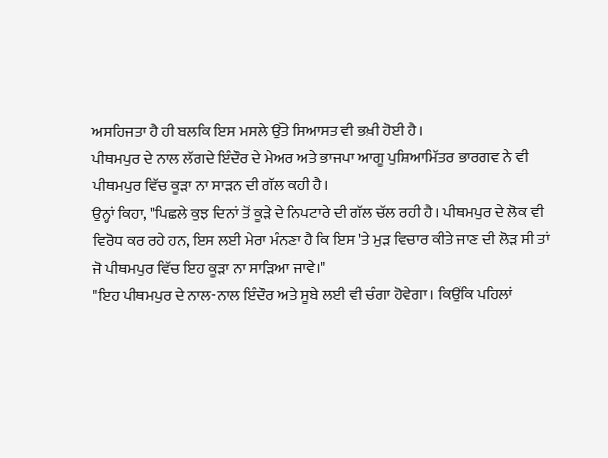ਅਸਹਿਜਤਾ ਹੈ ਹੀ ਬਲਕਿ ਇਸ ਮਸਲੇ ਉੱਤੇ ਸਿਆਸਤ ਵੀ ਭਖ਼ੀ ਹੋਈ ਹੈ।
ਪੀਥਮਪੁਰ ਦੇ ਨਾਲ ਲੱਗਦੇ ਇੰਦੌਰ ਦੇ ਮੇਅਰ ਅਤੇ ਭਾਜਪਾ ਆਗੂ ਪੁਸ਼ਿਆਮਿੱਤਰ ਭਾਰਗਵ ਨੇ ਵੀ ਪੀਥਮਪੁਰ ਵਿੱਚ ਕੂੜਾ ਨਾ ਸਾੜਨ ਦੀ ਗੱਲ ਕਹੀ ਹੈ।
ਉਨ੍ਹਾਂ ਕਿਹਾ, "ਪਿਛਲੇ ਕੁਝ ਦਿਨਾਂ ਤੋਂ ਕੂੜੇ ਦੇ ਨਿਪਟਾਰੇ ਦੀ ਗੱਲ ਚੱਲ ਰਹੀ ਹੈ। ਪੀਥਮਪੁਰ ਦੇ ਲੋਕ ਵੀ ਵਿਰੋਧ ਕਰ ਰਹੇ ਹਨ, ਇਸ ਲਈ ਮੇਰਾ ਮੰਨਣਾ ਹੈ ਕਿ ਇਸ 'ਤੇ ਮੁੜ ਵਿਚਾਰ ਕੀਤੇ ਜਾਣ ਦੀ ਲੋੜ ਸੀ ਤਾਂ ਜੋ ਪੀਥਮਪੁਰ ਵਿੱਚ ਇਹ ਕੂੜਾ ਨਾ ਸਾੜਿਆ ਜਾਵੇ।"
"ਇਹ ਪੀਥਮਪੁਰ ਦੇ ਨਾਲ-ਨਾਲ ਇੰਦੌਰ ਅਤੇ ਸੂਬੇ ਲਈ ਵੀ ਚੰਗਾ ਹੋਵੇਗਾ। ਕਿਉਂਕਿ ਪਹਿਲਾਂ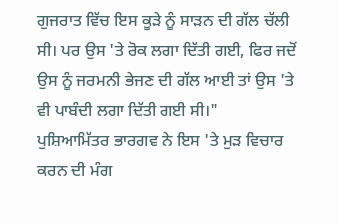ਗੁਜਰਾਤ ਵਿੱਚ ਇਸ ਕੂੜੇ ਨੂੰ ਸਾੜਨ ਦੀ ਗੱਲ ਚੱਲੀ ਸੀ। ਪਰ ਉਸ 'ਤੇ ਰੋਕ ਲਗਾ ਦਿੱਤੀ ਗਈ, ਫਿਰ ਜਦੋਂ ਉਸ ਨੂੰ ਜਰਮਨੀ ਭੇਜਣ ਦੀ ਗੱਲ ਆਈ ਤਾਂ ਉਸ 'ਤੇ ਵੀ ਪਾਬੰਦੀ ਲਗਾ ਦਿੱਤੀ ਗਈ ਸੀ।"
ਪੁਸ਼ਿਆਮਿੱਤਰ ਭਾਰਗਵ ਨੇ ਇਸ 'ਤੇ ਮੁੜ ਵਿਚਾਰ ਕਰਨ ਦੀ ਮੰਗ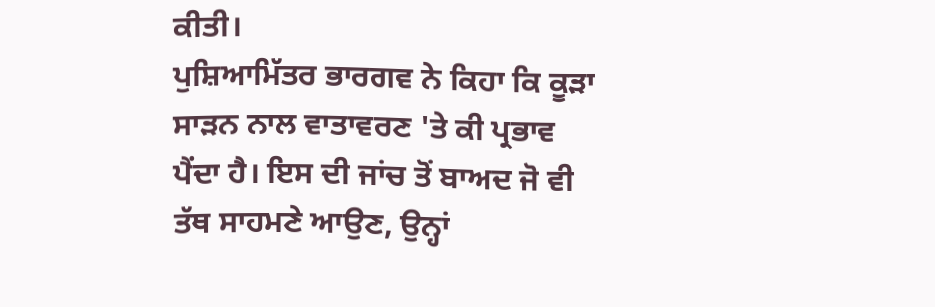ਕੀਤੀ।
ਪੁਸ਼ਿਆਮਿੱਤਰ ਭਾਰਗਵ ਨੇ ਕਿਹਾ ਕਿ ਕੂੜਾ ਸਾੜਨ ਨਾਲ ਵਾਤਾਵਰਣ 'ਤੇ ਕੀ ਪ੍ਰਭਾਵ ਪੈਂਦਾ ਹੈ। ਇਸ ਦੀ ਜਾਂਚ ਤੋਂ ਬਾਅਦ ਜੋ ਵੀ ਤੱਥ ਸਾਹਮਣੇ ਆਉਣ, ਉਨ੍ਹਾਂ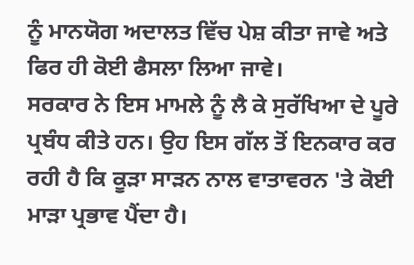ਨੂੰ ਮਾਨਯੋਗ ਅਦਾਲਤ ਵਿੱਚ ਪੇਸ਼ ਕੀਤਾ ਜਾਵੇ ਅਤੇ ਫਿਰ ਹੀ ਕੋਈ ਫੈਸਲਾ ਲਿਆ ਜਾਵੇ।
ਸਰਕਾਰ ਨੇ ਇਸ ਮਾਮਲੇ ਨੂੰ ਲੈ ਕੇ ਸੁਰੱਖਿਆ ਦੇ ਪੂਰੇ ਪ੍ਰਬੰਧ ਕੀਤੇ ਹਨ। ਉਹ ਇਸ ਗੱਲ ਤੋਂ ਇਨਕਾਰ ਕਰ ਰਹੀ ਹੈ ਕਿ ਕੂੜਾ ਸਾੜਨ ਨਾਲ ਵਾਤਾਵਰਨ 'ਤੇ ਕੋਈ ਮਾੜਾ ਪ੍ਰਭਾਵ ਪੈਂਦਾ ਹੈ।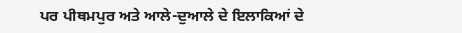ਪਰ ਪੀਥਮਪੁਰ ਅਤੇ ਆਲੇ-ਦੁਆਲੇ ਦੇ ਇਲਾਕਿਆਂ ਦੇ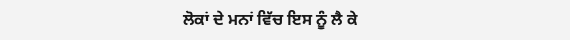ਲੋਕਾਂ ਦੇ ਮਨਾਂ ਵਿੱਚ ਇਸ ਨੂੰ ਲੈ ਕੇ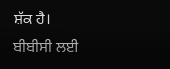ਸ਼ੱਕ ਹੈ।
ਬੀਬੀਸੀ ਲਈ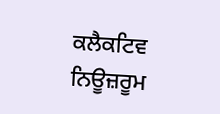ਕਲੈਕਟਿਵ ਨਿਊਜ਼ਰੂਮ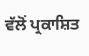ਵੱਲੋਂ ਪ੍ਰਕਾਸ਼ਿਤ